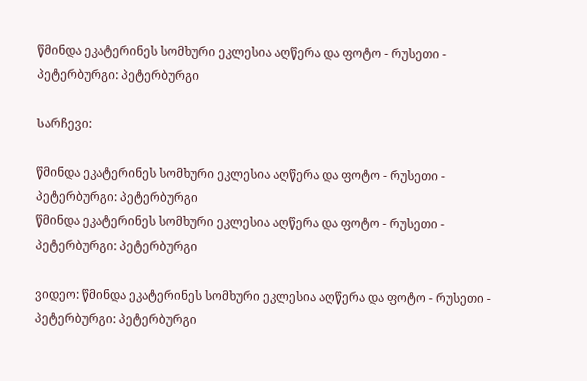წმინდა ეკატერინეს სომხური ეკლესია აღწერა და ფოტო - რუსეთი - პეტერბურგი: პეტერბურგი

Სარჩევი:

წმინდა ეკატერინეს სომხური ეკლესია აღწერა და ფოტო - რუსეთი - პეტერბურგი: პეტერბურგი
წმინდა ეკატერინეს სომხური ეკლესია აღწერა და ფოტო - რუსეთი - პეტერბურგი: პეტერბურგი

ვიდეო: წმინდა ეკატერინეს სომხური ეკლესია აღწერა და ფოტო - რუსეთი - პეტერბურგი: პეტერბურგი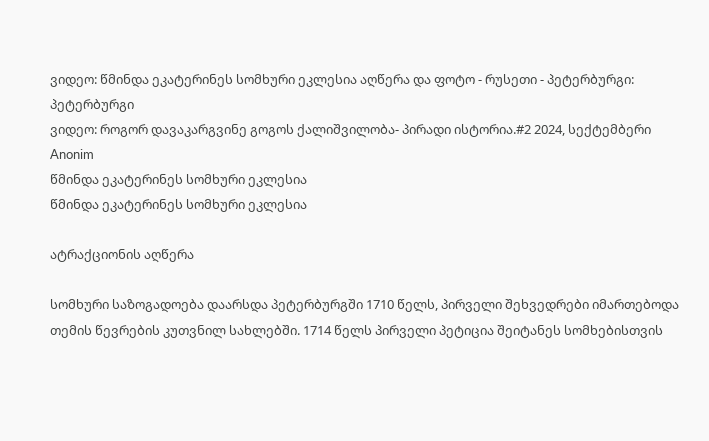ვიდეო: წმინდა ეკატერინეს სომხური ეკლესია აღწერა და ფოტო - რუსეთი - პეტერბურგი: პეტერბურგი
ვიდეო: როგორ დავაკარგვინე გოგოს ქალიშვილობა- პირადი ისტორია.#2 2024, სექტემბერი
Anonim
წმინდა ეკატერინეს სომხური ეკლესია
წმინდა ეკატერინეს სომხური ეკლესია

ატრაქციონის აღწერა

სომხური საზოგადოება დაარსდა პეტერბურგში 1710 წელს, პირველი შეხვედრები იმართებოდა თემის წევრების კუთვნილ სახლებში. 1714 წელს პირველი პეტიცია შეიტანეს სომხებისთვის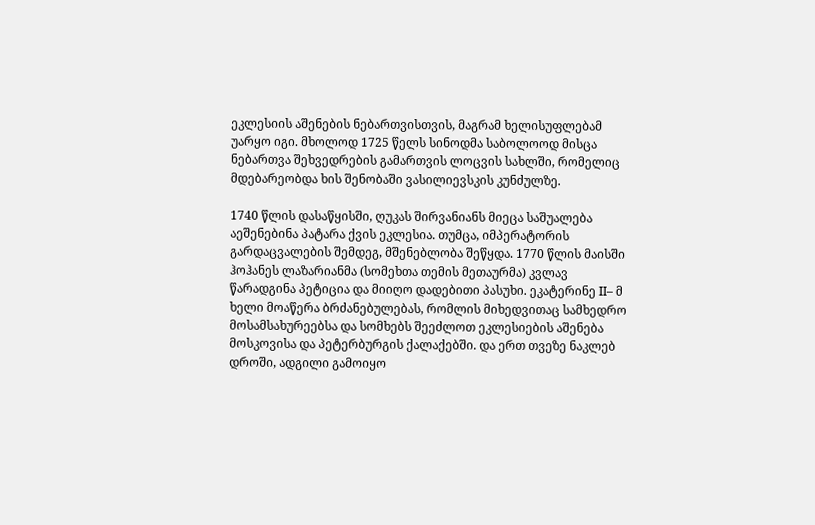ეკლესიის აშენების ნებართვისთვის, მაგრამ ხელისუფლებამ უარყო იგი. მხოლოდ 1725 წელს სინოდმა საბოლოოდ მისცა ნებართვა შეხვედრების გამართვის ლოცვის სახლში, რომელიც მდებარეობდა ხის შენობაში ვასილიევსკის კუნძულზე.

1740 წლის დასაწყისში, ღუკას შირვანიანს მიეცა საშუალება აეშენებინა პატარა ქვის ეკლესია. თუმცა, იმპერატორის გარდაცვალების შემდეგ, მშენებლობა შეწყდა. 1770 წლის მაისში ჰოჰანეს ლაზარიანმა (სომეხთა თემის მეთაურმა) კვლავ წარადგინა პეტიცია და მიიღო დადებითი პასუხი. ეკატერინე II– მ ხელი მოაწერა ბრძანებულებას, რომლის მიხედვითაც სამხედრო მოსამსახურეებსა და სომხებს შეეძლოთ ეკლესიების აშენება მოსკოვისა და პეტერბურგის ქალაქებში. და ერთ თვეზე ნაკლებ დროში, ადგილი გამოიყო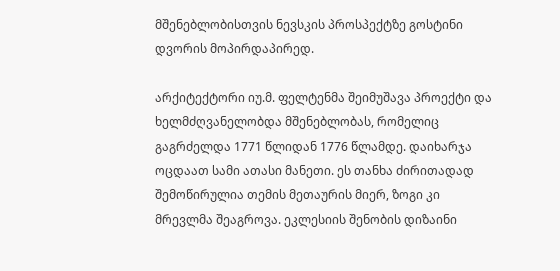მშენებლობისთვის ნევსკის პროსპექტზე გოსტინი დვორის მოპირდაპირედ.

არქიტექტორი იუ.მ. ფელტენმა შეიმუშავა პროექტი და ხელმძღვანელობდა მშენებლობას, რომელიც გაგრძელდა 1771 წლიდან 1776 წლამდე. დაიხარჯა ოცდაათ სამი ათასი მანეთი. ეს თანხა ძირითადად შემოწირულია თემის მეთაურის მიერ, ზოგი კი მრევლმა შეაგროვა. ეკლესიის შენობის დიზაინი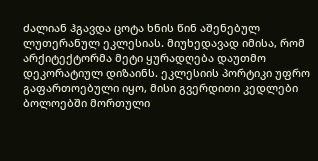ძალიან ჰგავდა ცოტა ხნის წინ აშენებულ ლუთერანულ ეკლესიას. მიუხედავად იმისა, რომ არქიტექტორმა მეტი ყურადღება დაუთმო დეკორატიულ დიზაინს. ეკლესიის პორტიკი უფრო გაფართოებული იყო, მისი გვერდითი კედლები ბოლოებში მორთული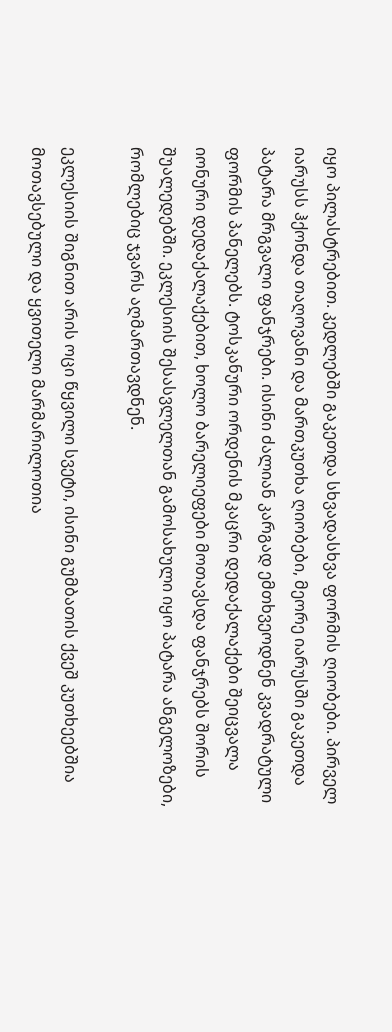იყო პილასტრებით. კედლებში გაკეთდა სხვადასხვა ფორმის ღიობები. პირველ იარუსს ჰქონდა თაღოვანი და მართკუთხა ღიობები, მეორე იარუსში გაკეთდა პატარა მრგვალი ფანჯრები. ისინი ძალიან კარგად ემთხვეოდნენ კვადრატული ფორმის პანელებს. ტოსკანური ორდენის მკაცრი დედაქალაქები შეიცვალა იონური დედაქალაქებით, ხოლო ბარელიეფები მოთავსდა ფანჯრებს შორის შუალედებში. ეკლესიის შესასვლელთან გამოსახული იყო პატარა ანგელოზები, რომლებიც ჯვარს აღმართავდნენ.

ეკლესიის შიგნით არის ოცი წყვილი სვეტი, ისინი გუმბათის ქვეშ კუთხეებშია მოთავსებული და ყვითელი მარმარილოთია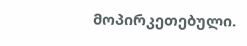მოპირკეთებული.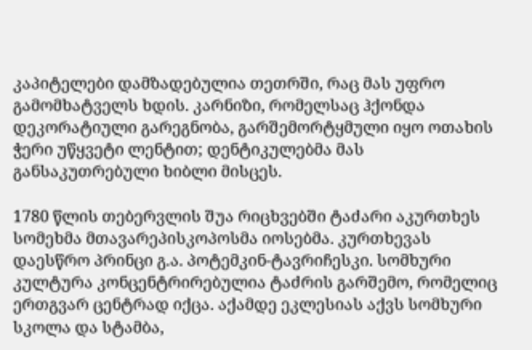კაპიტელები დამზადებულია თეთრში, რაც მას უფრო გამომხატველს ხდის. კარნიზი, რომელსაც ჰქონდა დეკორატიული გარეგნობა, გარშემორტყმული იყო ოთახის ჭერი უწყვეტი ლენტით; დენტიკულებმა მას განსაკუთრებული ხიბლი მისცეს.

1780 წლის თებერვლის შუა რიცხვებში ტაძარი აკურთხეს სომეხმა მთავარეპისკოპოსმა იოსებმა. კურთხევას დაესწრო პრინცი გ.ა. პოტემკინ-ტავრიჩესკი. სომხური კულტურა კონცენტრირებულია ტაძრის გარშემო, რომელიც ერთგვარ ცენტრად იქცა. აქამდე ეკლესიას აქვს სომხური სკოლა და სტამბა,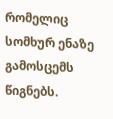რომელიც სომხურ ენაზე გამოსცემს წიგნებს.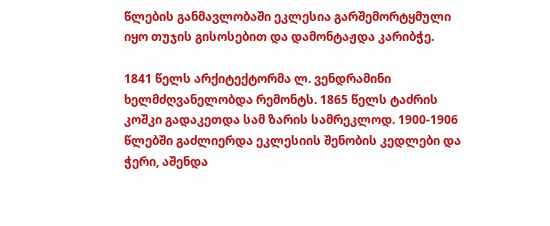წლების განმავლობაში ეკლესია გარშემორტყმული იყო თუჯის გისოსებით და დამონტაჟდა კარიბჭე.

1841 წელს არქიტექტორმა ლ. ვენდრამინი ხელმძღვანელობდა რემონტს. 1865 წელს ტაძრის კოშკი გადაკეთდა სამ ზარის სამრეკლოდ. 1900-1906 წლებში გაძლიერდა ეკლესიის შენობის კედლები და ჭერი, აშენდა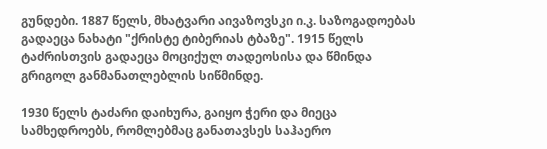გუნდები. 1887 წელს, მხატვარი აივაზოვსკი ი.კ. საზოგადოებას გადაეცა ნახატი "ქრისტე ტიბერიას ტბაზე". 1915 წელს ტაძრისთვის გადაეცა მოციქულ თადეოსისა და წმინდა გრიგოლ განმანათლებლის სიწმინდე.

1930 წელს ტაძარი დაიხურა, გაიყო ჭერი და მიეცა სამხედროებს, რომლებმაც განათავსეს საჰაერო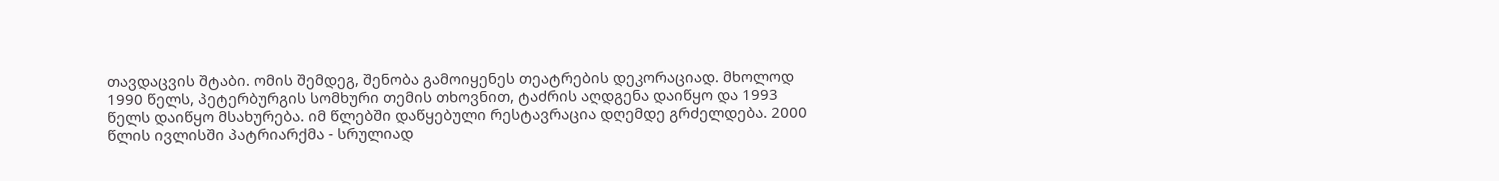თავდაცვის შტაბი. ომის შემდეგ, შენობა გამოიყენეს თეატრების დეკორაციად. მხოლოდ 1990 წელს, პეტერბურგის სომხური თემის თხოვნით, ტაძრის აღდგენა დაიწყო და 1993 წელს დაიწყო მსახურება. იმ წლებში დაწყებული რესტავრაცია დღემდე გრძელდება. 2000 წლის ივლისში პატრიარქმა - სრულიად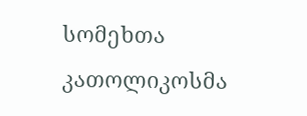სომეხთა კათოლიკოსმა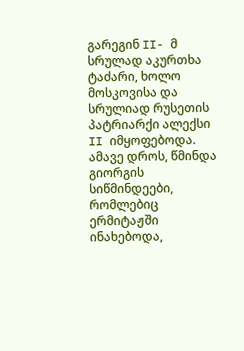გარეგინ II- მ სრულად აკურთხა ტაძარი, ხოლო მოსკოვისა და სრულიად რუსეთის პატრიარქი ალექსი II იმყოფებოდა. ამავე დროს, წმინდა გიორგის სიწმინდეები, რომლებიც ერმიტაჟში ინახებოდა,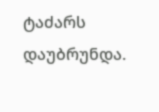ტაძარს დაუბრუნდა.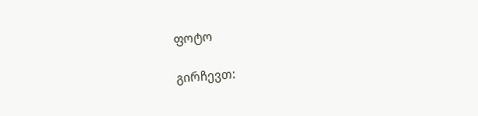ფოტო

გირჩევთ: